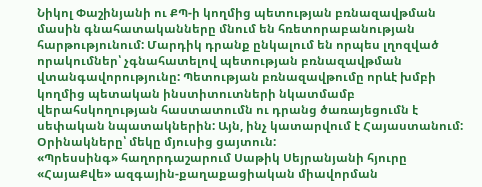Նիկոլ Փաշինյանի ու ՔՊ-ի կողմից պետության բռնազավթման մասին գնահատականները մնում են հռետորաբանության հարթությունում: Մարդիկ դրանք ընկալում են որպես լղոզված որակումներ՝ չգնահատելով պետության բռնազավթման վտանգավորությունը: Պետության բռնազավթումը որևէ խմբի կողմից պետական ինստիտուտների նկատմամբ վերահսկողության հաստատումն ու դրանց ծառայեցումն է սեփական նպատակներին: Այն, ինչ կատարվում է Հայաստանում: Օրինակները՝ մեկը մյուսից ցայտուն:
«Պրեսսինգ» հաղորդաշարում Սաթիկ Սեյրանյանի հյուրը «ՀայաՔվե» ազգային-քաղաքացիական միավորման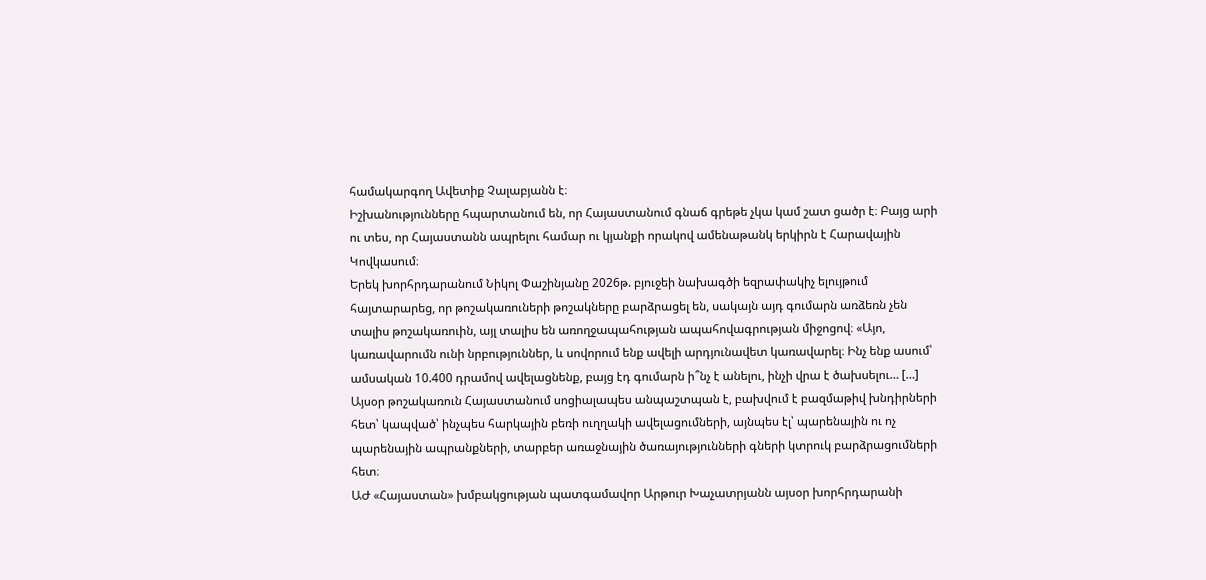համակարգող Ավետիք Չալաբյանն է։
Իշխանությունները հպարտանում են, որ Հայաստանում գնաճ գրեթե չկա կամ շատ ցածր է։ Բայց արի ու տես, որ Հայաստանն ապրելու համար ու կյանքի որակով ամենաթանկ երկիրն է Հարավային Կովկասում։
Երեկ խորհրդարանում Նիկոլ Փաշինյանը 2026թ. բյուջեի նախագծի եզրափակիչ ելույթում հայտարարեց, որ թոշակառուների թոշակները բարձրացել են, սակայն այդ գումարն առձեռն չեն տալիս թոշակառուին, այլ տալիս են առողջապահության ապահովագրության միջոցով։ «Այո, կառավարումն ունի նրբություններ, և սովորում ենք ավելի արդյունավետ կառավարել։ Ինչ ենք ասում՝ ամսական 10.400 դրամով ավելացնենք, բայց էդ գումարն ի՞նչ է անելու, ինչի վրա է ծախսելու… […]
Այսօր թոշակառուն Հայաստանում սոցիալապես անպաշտպան է, բախվում է բազմաթիվ խնդիրների հետ՝ կապված՝ ինչպես հարկային բեռի ուղղակի ավելացումների, այնպես էլ՝ պարենային ու ոչ պարենային ապրանքների, տարբեր առաջնային ծառայությունների գների կտրուկ բարձրացումների հետ։
ԱԺ «Հայաստան» խմբակցության պատգամավոր Արթուր Խաչատրյանն այսօր խորհրդարանի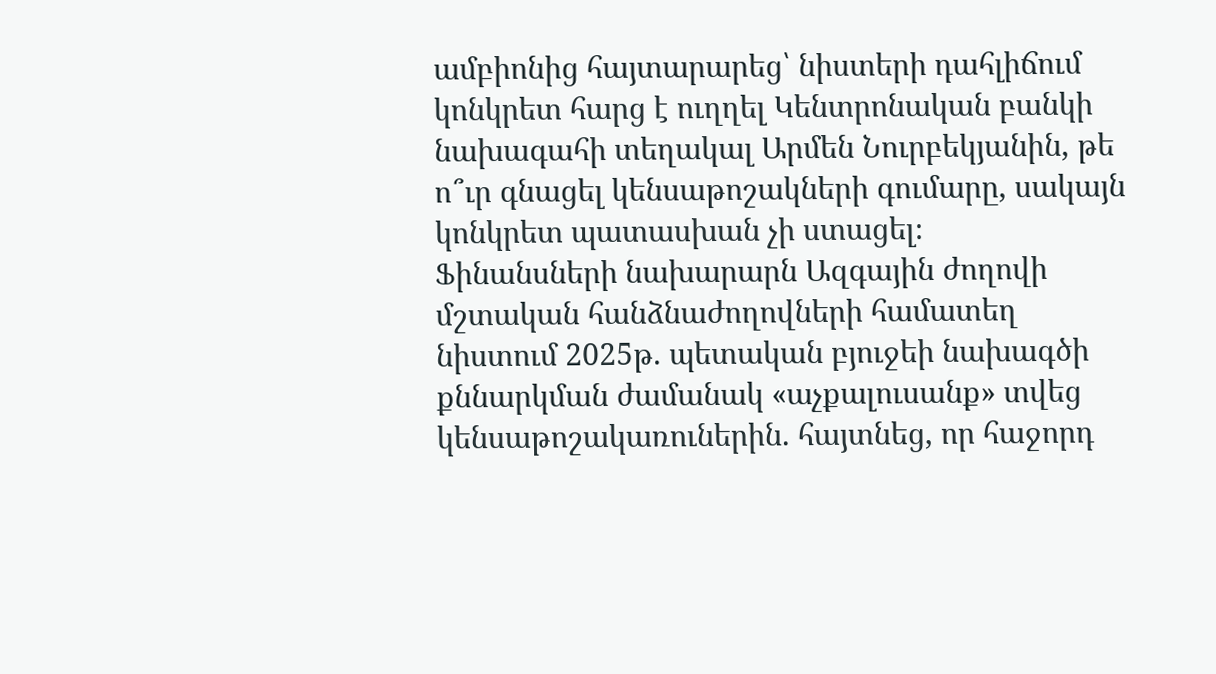ամբիոնից հայտարարեց՝ նիստերի դահլիճում կոնկրետ հարց է ուղղել Կենտրոնական բանկի նախագահի տեղակալ Արմեն Նուրբեկյանին, թե ո՞ւր գնացել կենսաթոշակների գումարը, սակայն կոնկրետ պատասխան չի ստացել։
Ֆինանսների նախարարն Ազգային ժողովի մշտական հանձնաժողովների համատեղ նիստում 2025թ. պետական բյուջեի նախագծի քննարկման ժամանակ «աչքալուսանք» տվեց կենսաթոշակառուներին. հայտնեց, որ հաջորդ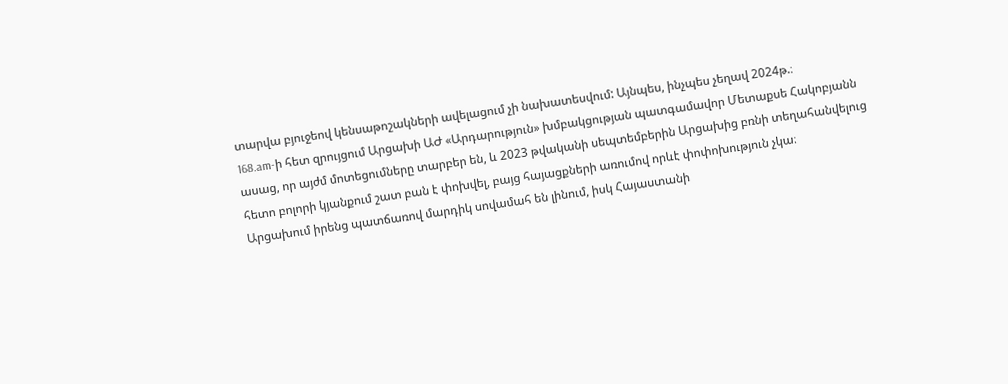տարվա բյուջեով կենսաթոշակների ավելացում չի նախատեսվում: Այնպես, ինչպես չեղավ 2024թ.։
168.am-ի հետ զրույցում Արցախի ԱԺ «Արդարություն» խմբակցության պատգամավոր Մետաքսե Հակոբյանն ասաց, որ այժմ մոտեցումները տարբեր են, և 2023 թվականի սեպտեմբերին Արցախից բռնի տեղահանվելուց հետո բոլորի կյանքում շատ բան է փոխվել, բայց հայացքների առումով որևէ փոփոխություն չկա։
Արցախում իրենց պատճառով մարդիկ սովամահ են լինում, իսկ Հայաստանի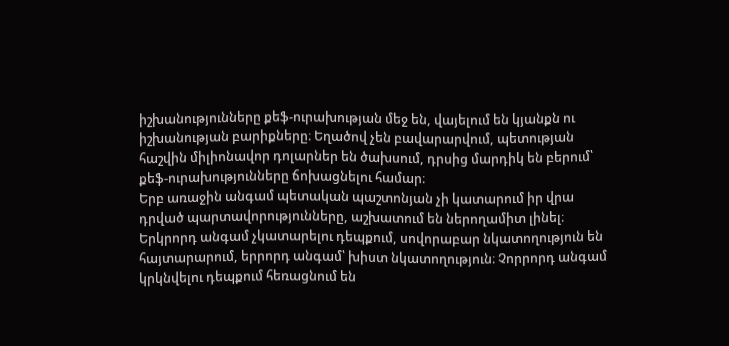իշխանությունները քեֆ-ուրախության մեջ են, վայելում են կյանքն ու իշխանության բարիքները։ Եղածով չեն բավարարվում, պետության հաշվին միլիոնավոր դոլարներ են ծախսում, դրսից մարդիկ են բերում՝ քեֆ-ուրախությունները ճոխացնելու համար։
Երբ առաջին անգամ պետական պաշտոնյան չի կատարում իր վրա դրված պարտավորությունները, աշխատում են ներողամիտ լինել։ Երկրորդ անգամ չկատարելու դեպքում, սովորաբար նկատողություն են հայտարարում, երրորդ անգամ՝ խիստ նկատողություն։ Չորրորդ անգամ կրկնվելու դեպքում հեռացնում են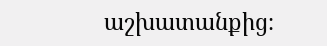աշխատանքից։